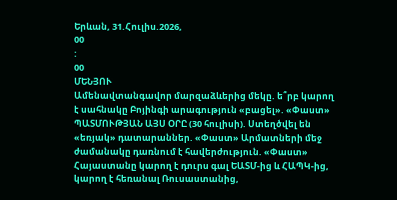Երևան, 31.Հուլիս.2026,
00
:
00
ՄԵՆՅՈՒ
Ամենավտանգավոր մարզաձևերից մեկը. ե՞րբ կարող է սահնակը Բոյինգի արագություն «բացել». «Փաստ» ՊԱՏՄՈՒԹՅԱՆ ԱՅՍ ՕՐԸ (30 հուլիսի). Ստեղծվել են «եռյակ» դատարաններ. «Փաստ» Արմատների մեջ ժամանակը դառնում է հավերժություն. «Փաստ» Հայաստանը կարող է դուրս գալ ԵԱՏՄ-ից և ՀԱՊԿ-ից, կարող է հեռանալ Ռուսաստանից,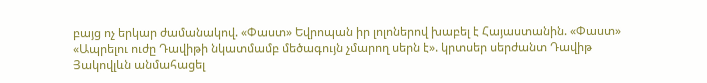բայց ոչ երկար ժամանակով. «Փաստ» Եվրոպան իր լոլոներով խաբել է Հայաստանին. «Փաստ» «Ապրելու ուժը Դավիթի նկատմամբ մեծագույն չմարող սերն է». կրտսեր սերժանտ Դավիթ Յակովլևն անմահացել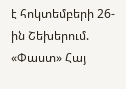է հոկտեմբերի 26-ին Շեխերում. «Փաստ» Հայ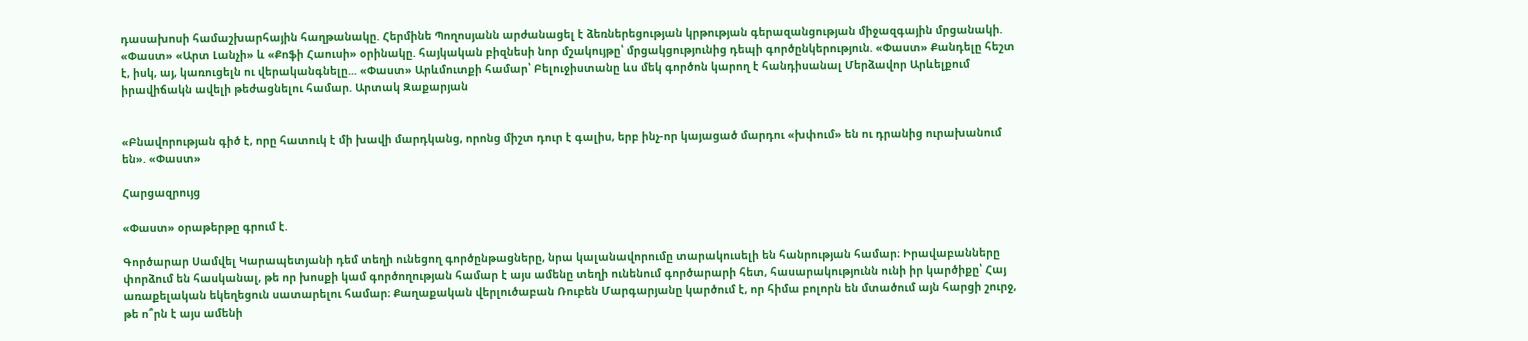դասախոսի համաշխարհային հաղթանակը. Հերմինե Պողոսյանն արժանացել է ձեռներեցության կրթության գերազանցության միջազգային մրցանակի. «Փաստ» «Արտ Լանչի» և «Քոֆի Հաուսի» օրինակը. հայկական բիզնեսի նոր մշակույթը՝ մրցակցությունից դեպի գործընկերություն. «Փաստ» Քանդելը հեշտ է, իսկ, այ, կառուցելն ու վերականգնելը... «Փաստ» Արևմուտքի համար՝ Բելուջիստանը ևս մեկ գործոն կարող է հանդիսանալ Մերձավոր Արևելքում իրավիճակն ավելի թեժացնելու համար. Արտակ Զաքարյան


«Բնավորության գիծ է, որը հատուկ է մի խավի մարդկանց, որոնց միշտ դուր է գալիս, երբ ինչ-որ կայացած մարդու «խփում» են ու դրանից ուրախանում են». «Փաստ»

Հարցազրույց

«Փաստ» օրաթերթը գրում է.

Գործարար Սամվել Կարապետյանի դեմ տեղի ունեցող գործընթացները, նրա կալանավորումը տարակուսելի են հանրության համար։ Իրավաբանները փորձում են հասկանալ, թե որ խոսքի կամ գործողության համար է այս ամենը տեղի ունենում գործարարի հետ, հասարակությունն ունի իր կարծիքը՝ Հայ առաքելական եկեղեցուն սատարելու համար։ Քաղաքական վերլուծաբան Ռուբեն Մարգարյանը կարծում է, որ հիմա բոլորն են մտածում այն հարցի շուրջ, թե ո՞րն է այս ամենի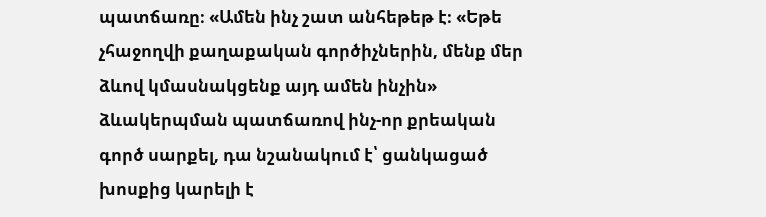պատճառը։ «Ամեն ինչ շատ անհեթեթ է։ «Եթե չհաջողվի քաղաքական գործիչներին, մենք մեր ձևով կմասնակցենք այդ ամեն ինչին» ձևակերպման պատճառով ինչ-որ քրեական գործ սարքել, դա նշանակում է՝ ցանկացած խոսքից կարելի է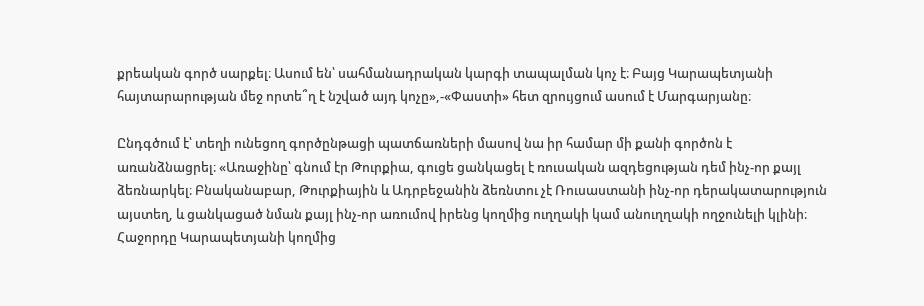քրեական գործ սարքել։ Ասում են՝ սահմանադրական կարգի տապալման կոչ է։ Բայց Կարապետյանի հայտարարության մեջ որտե՞ղ է նշված այդ կոչը»,-«Փաստի» հետ զրույցում ասում է Մարգարյանը։

Ընդգծում է՝ տեղի ունեցող գործընթացի պատճառների մասով նա իր համար մի քանի գործոն է առանձնացրել։ «Առաջինը՝ գնում էր Թուրքիա, գուցե ցանկացել է ռուսական ազդեցության դեմ ինչ-որ քայլ ձեռնարկել։ Բնականաբար, Թուրքիային և Ադրբեջանին ձեռնտու չէ Ռուսաստանի ինչ-որ դերակատարություն այստեղ, և ցանկացած նման քայլ ինչ-որ առումով իրենց կողմից ուղղակի կամ անուղղակի ողջունելի կլինի։ Հաջորդը Կարապետյանի կողմից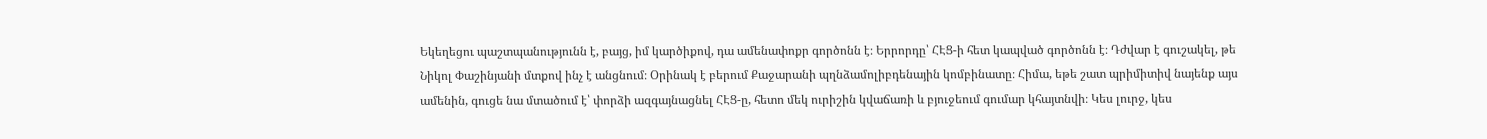Եկեղեցու պաշտպանությունն է, բայց, իմ կարծիքով, դա ամենափոքր գործոնն է։ Երրորդը՝ ՀԷՑ-ի հետ կապված գործոնն է։ Դժվար է գուշակել, թե Նիկոլ Փաշինյանի մտքով ինչ է անցնում։ Օրինակ է բերում Քաջարանի պղնձամոլիբդենային կոմբինատը։ Հիմա, եթե շատ պրիմիտիվ նայենք այս ամենին, գուցե նա մտածում է՝ փորձի ազգայնացնել ՀԷՑ-ը, հետո մեկ ուրիշին կվաճառի և բյուջեում գումար կհայտնվի։ Կես լուրջ, կես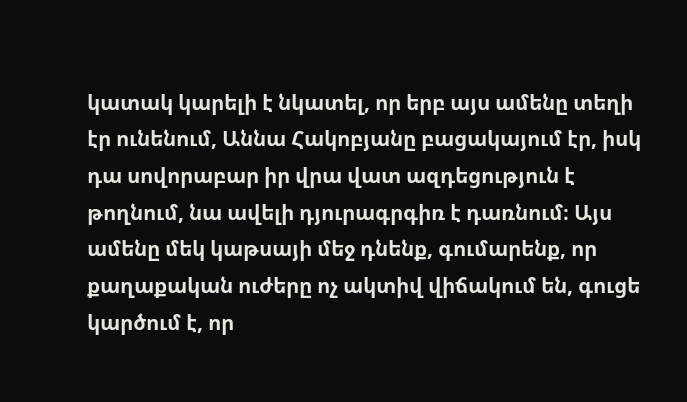կատակ կարելի է նկատել, որ երբ այս ամենը տեղի էր ունենում, Աննա Հակոբյանը բացակայում էր, իսկ դա սովորաբար իր վրա վատ ազդեցություն է թողնում, նա ավելի դյուրագրգիռ է դառնում։ Այս ամենը մեկ կաթսայի մեջ դնենք, գումարենք, որ քաղաքական ուժերը ոչ ակտիվ վիճակում են, գուցե կարծում է, որ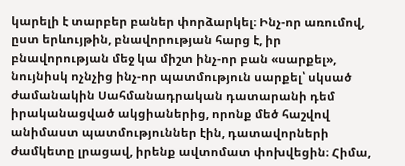կարելի է տարբեր բաներ փորձարկել։ Ինչ-որ առումով, ըստ երևույթին, բնավորության հարց է, իր բնավորության մեջ կա միշտ ինչ-որ բան «սարքել», նույնիսկ ոչնչից ինչ-որ պատմություն սարքել՝ սկսած ժամանակին Սահմանադրական դատարանի դեմ իրականացված ակցիաներից, որոնք մեծ հաշվով անիմաստ պատմություններ էին, դատավորների ժամկետը լրացավ, իրենք ավտոմատ փոխվեցին։ Հիմա,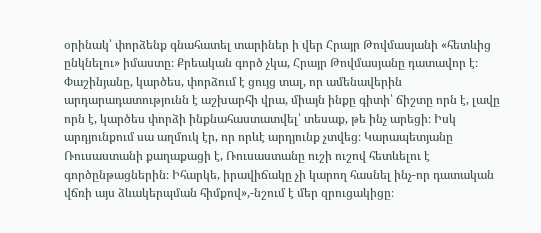օրինակ՝ փորձենք գնահատել տարիներ ի վեր Հրայր Թովմասյանի «հետևից ընկնելու» իմաստը։ Քրեական գործ չկա, Հրայր Թովմասյանը դատավոր է։ Փաշինյանը, կարծես, փորձում է ցույց տալ, որ ամենավերին արդարադատությունն է աշխարհի վրա, միայն ինքը գիտի՝ ճիշտը որն է, լավը որն է, կարծես փորձի ինքնահաստատվել՝ տեսաք, թե ինչ արեցի։ Իսկ արդյունքում սա աղմուկ էր, որ որևէ արդյունք չտվեց։ Կարապետյանը Ռուսաստանի քաղաքացի է, Ռուսաստանը ուշի ուշով հետևելու է գործընթացներին։ Իհարկե, իրավիճակը չի կարող հասնել ինչ-որ դատական վճռի այս ձևակերպման հիմքով»,-նշում է մեր զրուցակիցը։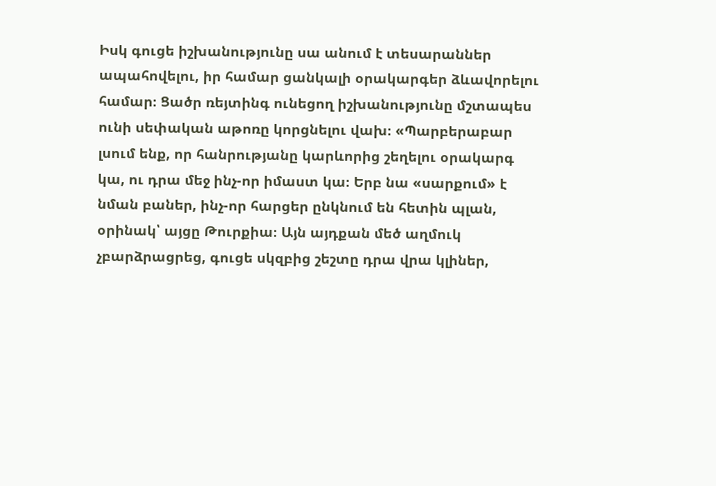Իսկ գուցե իշխանությունը սա անում է տեսարաններ ապահովելու, իր համար ցանկալի օրակարգեր ձևավորելու համար։ Ցածր ռեյտինգ ունեցող իշխանությունը մշտապես ունի սեփական աթոռը կորցնելու վախ։ «Պարբերաբար լսում ենք, որ հանրությանը կարևորից շեղելու օրակարգ կա, ու դրա մեջ ինչ-որ իմաստ կա։ Երբ նա «սարքում» է նման բաներ, ինչ-որ հարցեր ընկնում են հետին պլան, օրինակ՝ այցը Թուրքիա։ Այն այդքան մեծ աղմուկ չբարձրացրեց, գուցե սկզբից շեշտը դրա վրա կլիներ,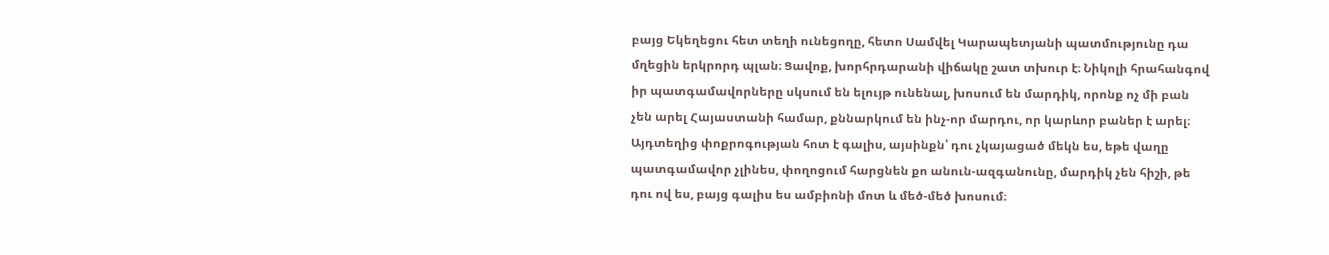բայց Եկեղեցու հետ տեղի ունեցողը, հետո Սամվել Կարապետյանի պատմությունը դա մղեցին երկրորդ պլան։ Ցավոք, խորհրդարանի վիճակը շատ տխուր է։ Նիկոլի հրահանգով իր պատգամավորները սկսում են ելույթ ունենալ, խոսում են մարդիկ, որոնք ոչ մի բան չեն արել Հայաստանի համար, քննարկում են ինչ-որ մարդու, որ կարևոր բաներ է արել։ Այդտեղից փոքրոգության հոտ է գալիս, այսինքն՝ դու չկայացած մեկն ես, եթե վաղը պատգամավոր չլինես, փողոցում հարցնեն քո անուն-ազգանունը, մարդիկ չեն հիշի, թե դու ով ես, բայց գալիս ես ամբիոնի մոտ և մեծ-մեծ խոսում։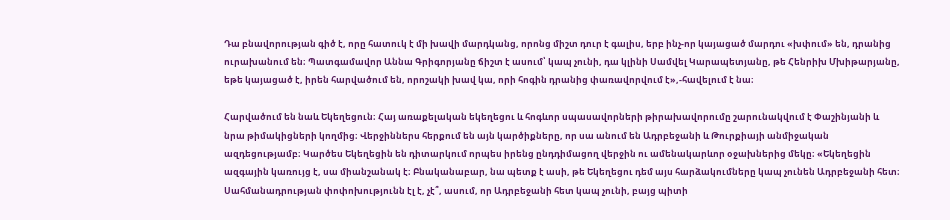Դա բնավորության գիծ է, որը հատուկ է մի խավի մարդկանց, որոնց միշտ դուր է գալիս, երբ ինչ-որ կայացած մարդու «խփում» են, դրանից ուրախանում են։ Պատգամավոր Աննա Գրիգորյանը ճիշտ է ասում՝ կապ չունի, դա կլինի Սամվել Կարապետյանը, թե Հենրիխ Մխիթարյանը, եթե կայացած է, իրեն հարվածում են, որոշակի խավ կա, որի հոգին դրանից փառավորվում է»,-հավելում է նա։

Հարվածում են նաև Եկեղեցուն։ Հայ առաքելական եկեղեցու և հոգևոր սպասավորների թիրախավորումը շարունակվում է Փաշինյանի և նրա թիմակիցների կողմից։ Վերջիններս հերքում են այն կարծիքները, որ սա անում են Ադրբեջանի և Թուրքիայի անմիջական ազդեցությամբ։ Կարծես Եկեղեցին են դիտարկում որպես իրենց ընդդիմացող վերջին ու ամենակարևոր օջախներից մեկը։ «Եկեղեցին ազգային կառույց է, սա միանշանակ է։ Բնականաբար, նա պետք է ասի, թե Եկեղեցու դեմ այս հարձակումները կապ չունեն Ադրբեջանի հետ։ Սահմանադրության փոփոխությունն էլ է, չէ՞, ասում, որ Ադրբեջանի հետ կապ չունի, բայց պիտի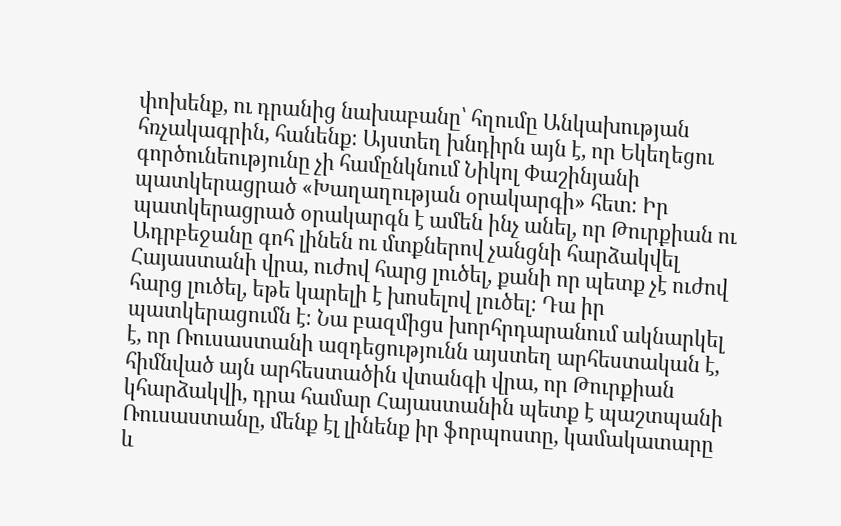փոխենք, ու դրանից նախաբանը՝ հղումը Անկախության հռչակագրին, հանենք։ Այստեղ խնդիրն այն է, որ Եկեղեցու գործունեությունը չի համընկնում Նիկոլ Փաշինյանի պատկերացրած «Խաղաղության օրակարգի» հետ։ Իր պատկերացրած օրակարգն է ամեն ինչ անել, որ Թուրքիան ու Ադրբեջանը գոհ լինեն ու մտքներով չանցնի հարձակվել Հայաստանի վրա, ուժով հարց լուծել, քանի որ պետք չէ ուժով հարց լուծել, եթե կարելի է խոսելով լուծել։ Դա իր պատկերացումն է։ Նա բազմիցս խորհրդարանում ակնարկել է, որ Ռուսաստանի ազդեցությունն այստեղ արհեստական է, հիմնված այն արհեստածին վտանգի վրա, որ Թուրքիան կհարձակվի, դրա համար Հայաստանին պետք է պաշտպանի Ռուսաստանը, մենք էլ լինենք իր ֆորպոստը, կամակատարը և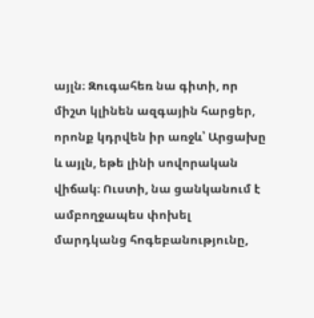այլն։ Զուգահեռ նա գիտի, որ միշտ կլինեն ազգային հարցեր, որոնք կդրվեն իր առջև՝ Արցախը և այլն, եթե լինի սովորական վիճակ։ Ուստի, նա ցանկանում է ամբողջապես փոխել մարդկանց հոգեբանությունը,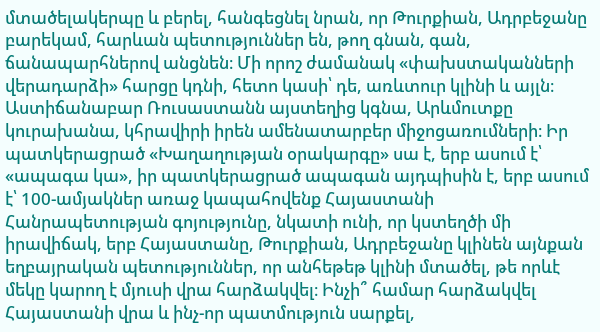մտածելակերպը և բերել, հանգեցնել նրան, որ Թուրքիան, Ադրբեջանը բարեկամ, հարևան պետություններ են, թող գնան, գան, ճանապարհներով անցնեն։ Մի որոշ ժամանակ «փախստականների վերադարձի» հարցը կդնի, հետո կասի՝ դե, առևտուր կլինի և այլն։ Աստիճանաբար Ռուսաստանն այստեղից կգնա, Արևմուտքը կուրախանա, կհրավիրի իրեն ամենատարբեր միջոցառումների։ Իր պատկերացրած «Խաղաղության օրակարգը» սա է, երբ ասում է՝ «ապագա կա», իր պատկերացրած ապագան այդպիսին է, երբ ասում է՝ 100-ամյակներ առաջ կապահովենք Հայաստանի Հանրապետության գոյությունը, նկատի ունի, որ կստեղծի մի իրավիճակ, երբ Հայաստանը, Թուրքիան, Ադրբեջանը կլինեն այնքան եղբայրական պետություններ, որ անհեթեթ կլինի մտածել, թե որևէ մեկը կարող է մյուսի վրա հարձակվել։ Ինչի՞ համար հարձակվել Հայաստանի վրա և ինչ-որ պատմություն սարքել,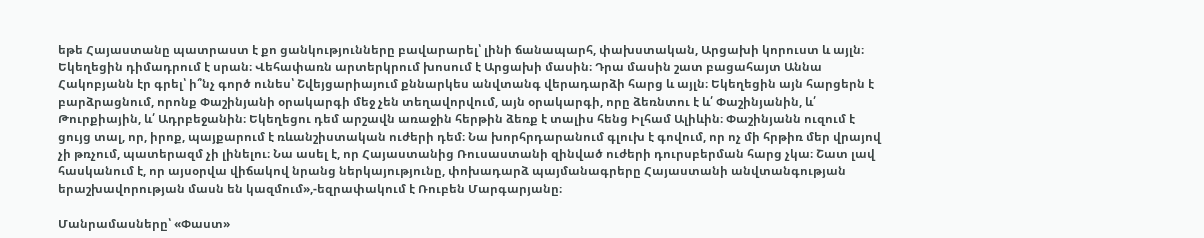եթե Հայաստանը պատրաստ է քո ցանկությունները բավարարել՝ լինի ճանապարհ, փախստական, Արցախի կորուստ և այլն։ Եկեղեցին դիմադրում է սրան։ Վեհափառն արտերկրում խոսում է Արցախի մասին։ Դրա մասին շատ բացահայտ Աննա Հակոբյանն էր գրել՝ ի՞նչ գործ ունես՝ Շվեյցարիայում քննարկես անվտանգ վերադարձի հարց և այլն։ Եկեղեցին այն հարցերն է բարձրացնում, որոնք Փաշինյանի օրակարգի մեջ չեն տեղավորվում, այն օրակարգի, որը ձեռնտու է և՛ Փաշինյանին, և՛ Թուրքիային, և՛ Ադրբեջանին։ Եկեղեցու դեմ արշավն առաջին հերթին ձեռք է տալիս հենց Իլհամ Ալիևին։ Փաշինյանն ուզում է ցույց տալ, որ, իրոք, պայքարում է ռևանշիստական ուժերի դեմ։ Նա խորհրդարանում գլուխ է գովում, որ ոչ մի հրթիռ մեր վրայով չի թռչում, պատերազմ չի լինելու։ Նա ասել է, որ Հայաստանից Ռուսաստանի զինված ուժերի դուրսբերման հարց չկա։ Շատ լավ հասկանում է, որ այսօրվա վիճակով նրանց ներկայությունը, փոխադարձ պայմանագրերը Հայաստանի անվտանգության երաշխավորության մասն են կազմում»,-եզրափակում է Ռուբեն Մարգարյանը։

Մանրամասները՝ «Փաստ»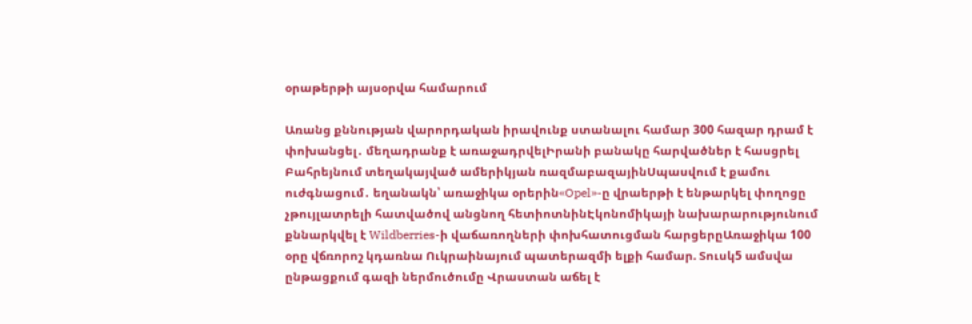օրաթերթի այսօրվա համարում

Առանց քննության վարորդական իրավունք ստանալու համար 300 հազար դրամ է փոխանցել․ մեղադրանք է առաջադրվելԻրանի բանակը հարվածներ է հասցրել Բահրեյնում տեղակայված ամերիկյան ռազմաբազայինՍպասվում է քամու ուժգնացում․ եղանակն՝ առաջիկա օրերին«Opel»-ը վրաերթի է ենթարկել փողոցը չթույլատրելի հատվածով անցնող հետիոտնինԷկոնոմիկայի նախարարությունում քննարկվել է Wildberries-ի վաճառողների փոխհատուցման հարցերըԱռաջիկա 100 օրը վճռորոշ կդառնա Ուկրաինայում պատերազմի ելքի համար. Տուսկ5 ամսվա ընթացքում գազի ներմուծումը Վրաստան աճել է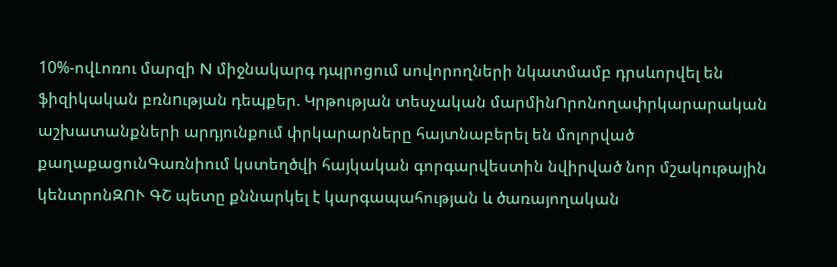10%-ովԼոռու մարզի N միջնակարգ դպրոցում սովորողների նկատմամբ դրսևորվել են ֆիզիկական բռնnւթյան դեպքեր. Կրթության տեսչական մարմինՈրոնողափրկարարական աշխատանքների արդյունքում փրկարարները հայտնաբերել են մոլորված քաղաքացունԳառնիում կստեղծվի հայկական գորգարվեստին նվիրված նոր մշակութային կենտրոնԶՈՒ ԳՇ պետը քննարկել է կարգապահության և ծառայողական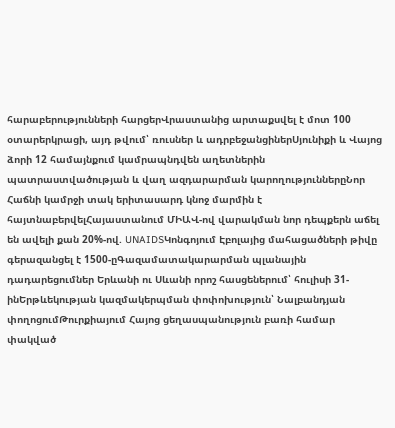հարաբերությունների հարցերՎրաստանից արտաքսվել է մոտ 100 օտարերկրացի, այդ թվում՝ ռուսներ և ադրբեջանցիներՍյունիքի և Վայոց ձորի 12 համայնքում կամրապնդվեն աղետներին պատրաստվածության և վաղ ազդարարման կարողություններըՆոր Հաճնի կամրջի տակ երիտասարդ կնոջ մարմին է հայտնաբերվելՀայաստանում ՄԻԱՎ-ով վարակման նոր դեպքերն աճել են ավելի քան 20%-ով. UNAIDSԿոնգոյում Էբոլայից մահացածների թիվը գերազանցել է 1500-ըԳազամատակարարման պլանային դադարեցումներ Երևանի ու Սևանի որոշ հասցեներում՝ հուլիսի 31-ինԵրթևեկության կազմակերպման փոփոխություն՝ Նալբանդյան փողոցումԹուրքիայում Հայոց ցեղասպանություն բառի համար փակված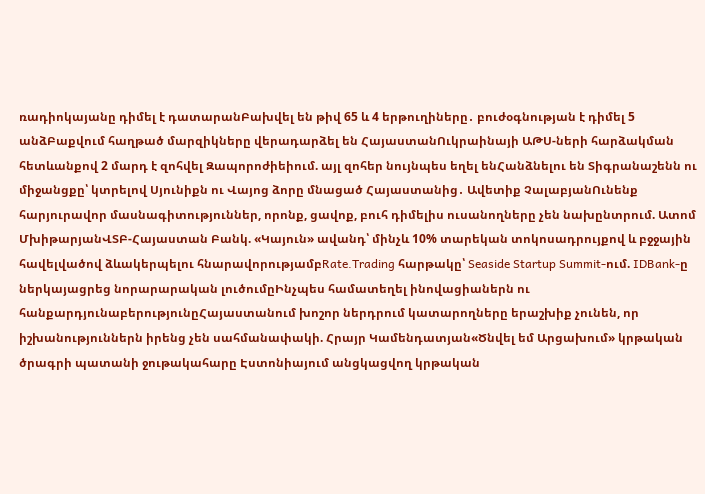ռադիոկայանը դիմել է դատարանԲախվել են թիվ 65 և 4 երթուղիները․ բուժօգնության է դիմել 5 անձԲաքվում հաղթած մարզիկները վերադարձել են ՀայաստանՈւկրաինայի ԱԹՍ-ների հարձակման հետևանքով 2 մարդ է զոհվել Զապորոժիեիում. այլ զոհեր նույնպես եղել ենՀանձնելու են Տիգրանաշենն ու միջանցքը՝ կտրելով Սյունիքն ու Վայոց ձորը մնացած Հայաստանից․ Ավետիք ՉալաբյանՈւնենք հարյուրավոր մասնագիտություններ, որոնք, ցավոք, բուհ դիմելիս ուսանողները չեն նախընտրում. Ատոմ ՄխիթարյանՎՏԲ-Հայաստան Բանկ. «Կայուն» ավանդ՝ մինչև 10% տարեկան տոկոսադրույքով և բջջային հավելվածով ձևակերպելու հնարավորությամբRate.Trading հարթակը՝ Seaside Startup Summit-ում. IDBank-ը ներկայացրեց նորարարական լուծումըԻնչպես համատեղել ինովացիաներն ու հանքարդյունաբերությունըՀայաստանում խոշոր ներդրում կատարողները երաշխիք չունեն, որ իշխանություններն իրենց չեն սահմանափակի. Հրայր Կամենդատյան«Ծնվել եմ Արցախում» կրթական ծրագրի պատանի ջութակահարը Էստոնիայում անցկացվող կրթական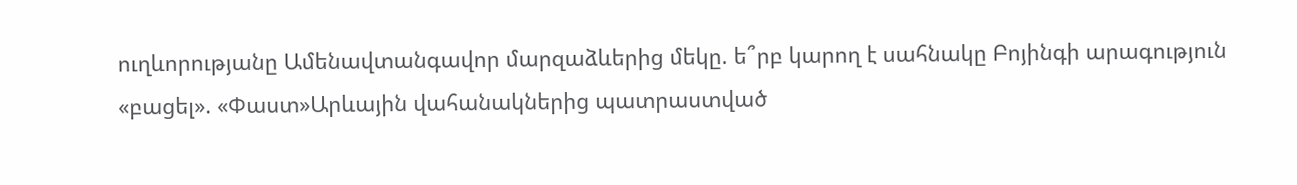ուղևորությանը Ամենավտանգավոր մարզաձևերից մեկը. ե՞րբ կարող է սահնակը Բոյինգի արագություն «բացել». «Փաստ»Արևային վահանակներից պատրաստված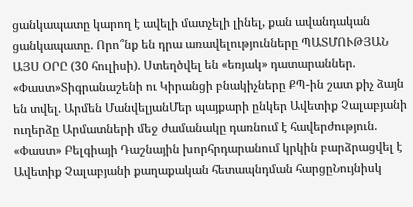ցանկապատը կարող է ավելի մատչելի լինել, քան ավանդական ցանկապատը. Որո՞նք են դրա առավելությունները ՊԱՏՄՈՒԹՅԱՆ ԱՅՍ ՕՐԸ (30 հուլիսի). Ստեղծվել են «եռյակ» դատարաններ. «Փաստ»Տիգրանաշենի ու Կիրանցի բնակիչները ՔՊ-ին շատ քիչ ձայն են տվել. Արմեն ՄանվելյանՄեր պայքարի ընկեր Ավետիք Չալաբյանի ուղերձը Արմատների մեջ ժամանակը դառնում է հավերժություն. «Փաստ» Բելգիայի Դաշնային խորհրդարանում կրկին բարձրացվել է Ավետիք Չալաբյանի քաղաքական հետապնդման հարցըՆույնիսկ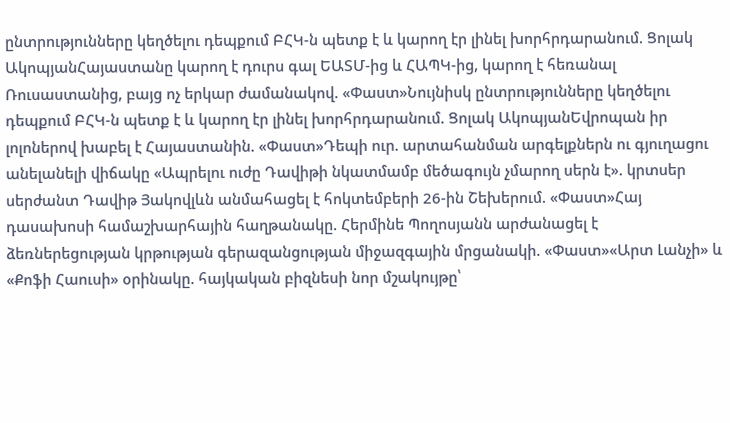ընտրությունները կեղծելու դեպքում ԲՀԿ-ն պետք է և կարող էր լինել խորհրդարանում. Ցոլակ ԱկոպյանՀայաստանը կարող է դուրս գալ ԵԱՏՄ-ից և ՀԱՊԿ-ից, կարող է հեռանալ Ռուսաստանից, բայց ոչ երկար ժամանակով. «Փաստ»Նույնիսկ ընտրությունները կեղծելու դեպքում ԲՀԿ-ն պետք է և կարող էր լինել խորհրդարանում. Ցոլակ ԱկոպյանԵվրոպան իր լոլոներով խաբել է Հայաստանին. «Փաստ»Դեպի ուր. արտահանման արգելքներն ու գյուղացու անելանելի վիճակը «Ապրելու ուժը Դավիթի նկատմամբ մեծագույն չմարող սերն է». կրտսեր սերժանտ Դավիթ Յակովլևն անմահացել է հոկտեմբերի 26-ին Շեխերում. «Փաստ»Հայ դասախոսի համաշխարհային հաղթանակը. Հերմինե Պողոսյանն արժանացել է ձեռներեցության կրթության գերազանցության միջազգային մրցանակի. «Փաստ»«Արտ Լանչի» և «Քոֆի Հաուսի» օրինակը. հայկական բիզնեսի նոր մշակույթը՝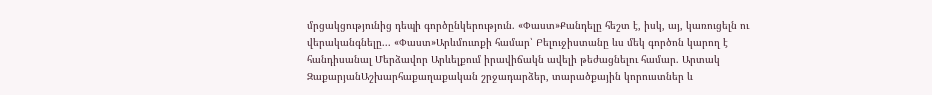մրցակցությունից դեպի գործընկերություն. «Փաստ»Քանդելը հեշտ է, իսկ, այ, կառուցելն ու վերականգնելը... «Փաստ»Արևմուտքի համար՝ Բելուջիստանը ևս մեկ գործոն կարող է հանդիսանալ Մերձավոր Արևելքում իրավիճակն ավելի թեժացնելու համար. Արտակ ԶաքարյանԱշխարհաքաղաքական շրջադարձեր, տարածքային կորուստներ և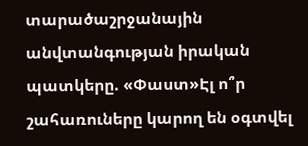տարածաշրջանային անվտանգության իրական պատկերը. «Փաստ»Էլ ո՞ր շահառուները կարող են օգտվել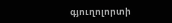գյուղոլորտի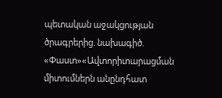պետական աջակցության ծրագրերից. նախագիծ. «Փաստ»«Ավտորիտարացման միտումներն անընդհատ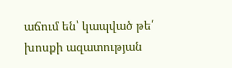աճում են՝ կապված թե՛ խոսքի ազատության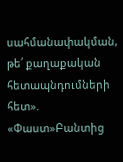սահմանափակման, թե՛ քաղաքական հետապնդումների հետ». «Փաստ»Բանտից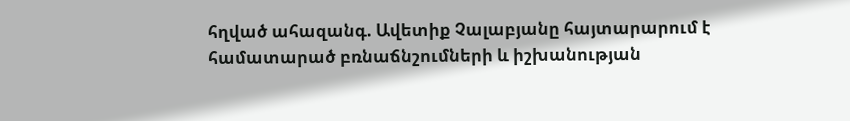հղված ահազանգ. Ավետիք Չալաբյանը հայտարարում է համատարած բռնաճնշումների և իշխանության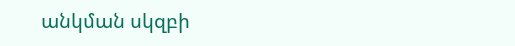անկման սկզբի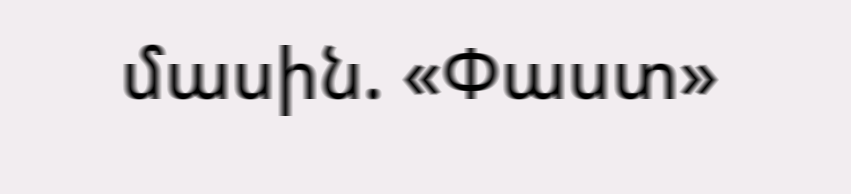մասին. «Փաստ»